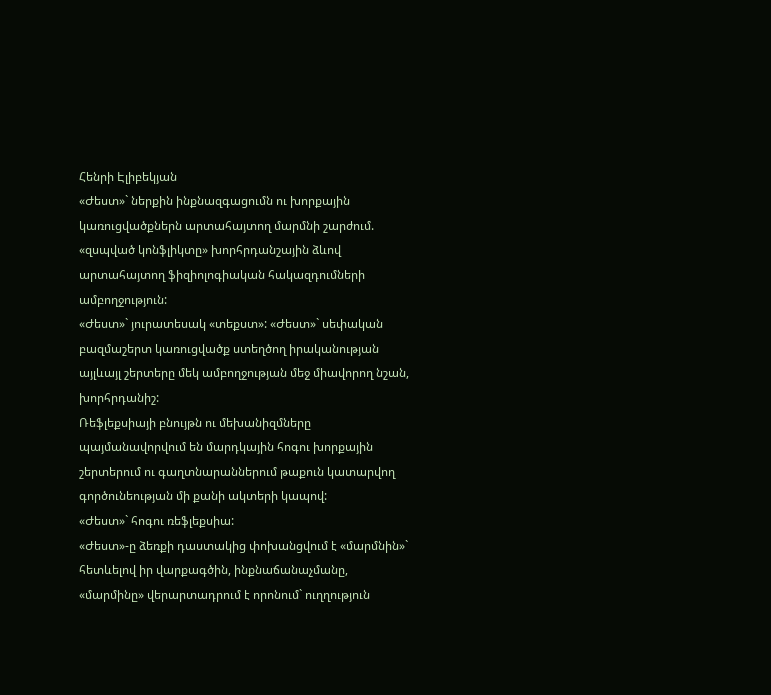Հենրի Էլիբեկյան
«Ժեստ»` ներքին ինքնազգացումն ու խորքային կառուցվածքներն արտահայտող մարմնի շարժում. «զսպված կոնֆլիկտը» խորհրդանշային ձևով արտահայտող ֆիզիոլոգիական հակազդումների ամբողջություն:
«Ժեստ»` յուրատեսակ «տեքստ»: «Ժեստ»` սեփական բազմաշերտ կառուցվածք ստեղծող իրականության այլևայլ շերտերը մեկ ամբողջության մեջ միավորող նշան, խորհրդանիշ:
Ռեֆլեքսիայի բնույթն ու մեխանիզմները պայմանավորվում են մարդկային հոգու խորքային շերտերում ու գաղտնարաններում թաքուն կատարվող գործունեության մի քանի ակտերի կապով:
«Ժեստ»` հոգու ռեֆլեքսիա:
«Ժեստ»-ը ձեռքի դաստակից փոխանցվում է «մարմնին»` հետևելով իր վարքագծին, ինքնաճանաչմանը, «մարմինը» վերարտադրում է որոնում` ուղղություն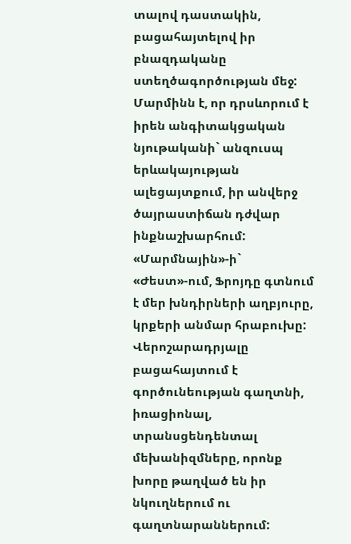տալով դաստակին, բացահայտելով իր բնազդականը ստեղծագործության մեջ: Մարմինն է, որ դրսևորում է իրեն անգիտակցական նյութականի` անզուսպ երևակայության ալեցայտքում, իր անվերջ ծայրաստիճան դժվար ինքնաշխարհում:
«Մարմնային»-ի` «Ժեստ»-ում, Ֆրոյդը գտնում է մեր խնդիրների աղբյուրը, կրքերի անմար հրաբուխը:
Վերոշարադրյալը բացահայտում է գործունեության գաղտնի, իռացիոնալ, տրանսցենդենտալ մեխանիզմները, որոնք խորը թաղված են իր նկուղներում ու գաղտնարաններում: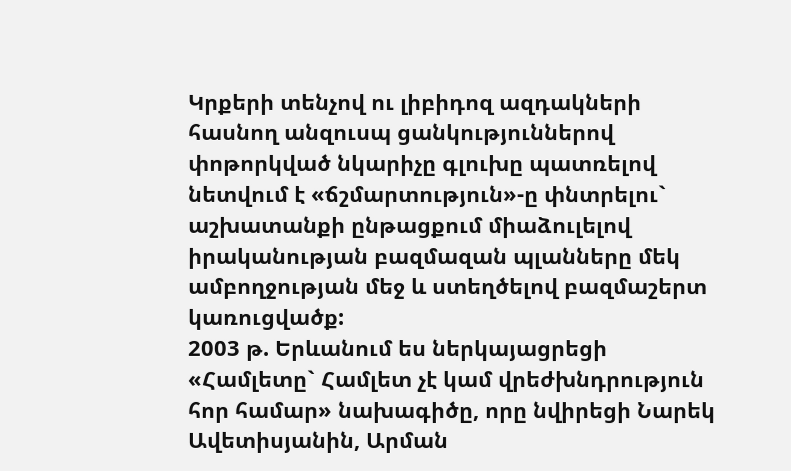Կրքերի տենչով ու լիբիդոզ ազդակների հասնող անզուսպ ցանկություններով փոթորկված նկարիչը գլուխը պատռելով նետվում է «ճշմարտություն»-ը փնտրելու` աշխատանքի ընթացքում միաձուլելով իրականության բազմազան պլանները մեկ ամբողջության մեջ և ստեղծելով բազմաշերտ կառուցվածք:
2003 թ. Երևանում ես ներկայացրեցի «Համլետը` Համլետ չէ կամ վրեժխնդրություն հոր համար» նախագիծը, որը նվիրեցի Նարեկ Ավետիսյանին, Արման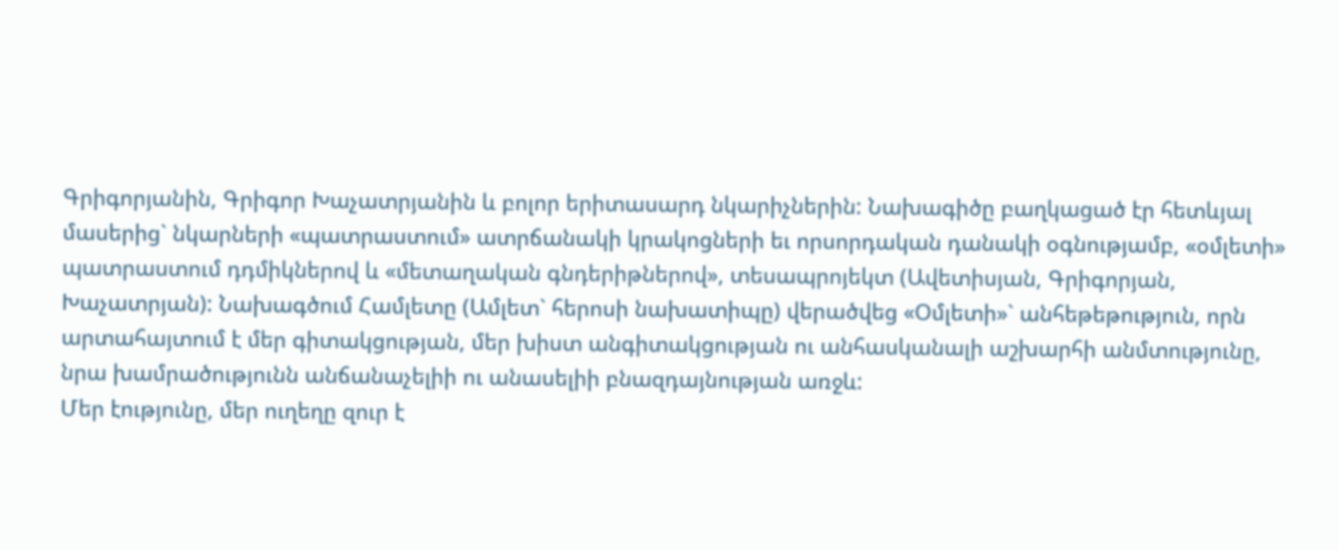Գրիգորյանին, Գրիգոր Խաչատրյանին և բոլոր երիտասարդ նկարիչներին: Նախագիծը բաղկացած էր հետևյալ մասերից` նկարների «պատրաստում» ատրճանակի կրակոցների եւ որսորդական դանակի օգնությամբ, «օմլետի» պատրաստում դդմիկներով և «մետաղական գնդերիթներով», տեսապրոյեկտ (Ավետիսյան, Գրիգորյան, Խաչատրյան): Նախագծում Համլետը (Ամլետ` հերոսի նախատիպը) վերածվեց «Օմլետի»` անհեթեթություն, որն արտահայտում է մեր գիտակցության, մեր խիստ անգիտակցության ու անհասկանալի աշխարհի անմտությունը, նրա խամրածությունն անճանաչելիի ու անասելիի բնազդայնության առջև:
Մեր էությունը, մեր ուղեղը զուր է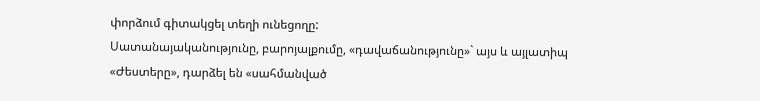փորձում գիտակցել տեղի ունեցողը:
Սատանայականությունը, բարոյալքումը, «դավաճանությունը»` այս և այլատիպ «Ժեստերը», դարձել են «սահմանված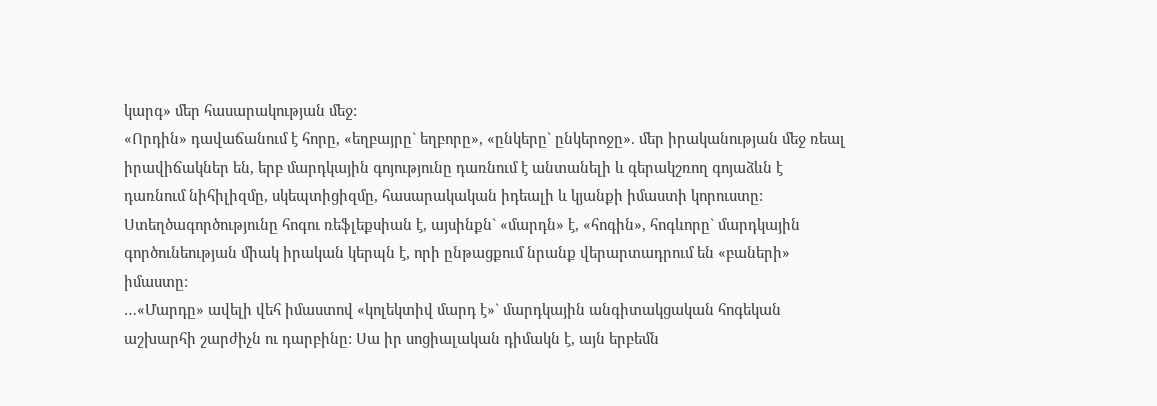կարգ» մեր հասարակության մեջ:
«Որդին» դավաճանում է հորը, «եղբայրը` եղբորը», «ընկերը` ընկերոջը». մեր իրականության մեջ ռեալ իրավիճակներ են, երբ մարդկային գոյությունը դառնում է անտանելի և գերակշռող գոյաձևն է դառնում նիհիլիզմը, սկեպտիցիզմը, հասարակական իդեալի և կյանքի իմաստի կորուստը:
Ստեղծագործությունը հոգու ռեֆլեքսիան է, այսինքն` «մարդն» է, «հոգին», հոգևորը` մարդկային գործունեության միակ իրական կերպն է, որի ընթացքում նրանք վերարտադրում են «բաների» իմաստը:
…«Մարդը» ավելի վեհ իմաստով «կոլեկտիվ մարդ է»` մարդկային անգիտակցական հոգեկան աշխարհի շարժիչն ու դարբինը: Սա իր սոցիալական դիմակն է, այն երբեմն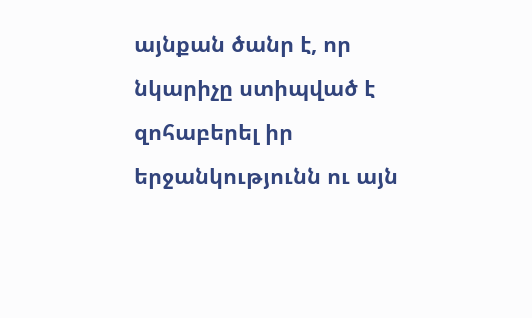այնքան ծանր է, որ նկարիչը ստիպված է զոհաբերել իր երջանկությունն ու այն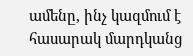ամենը, ինչ կազմում է հասարակ մարդկանց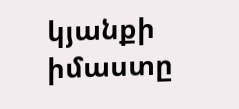կյանքի իմաստը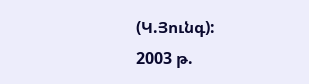(Կ.Յունգ):
2003 թ.